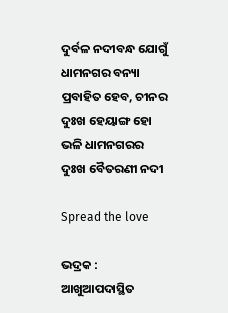ଦୁର୍ବଳ ନଦୀବନ୍ଧ ଯୋଗୁଁ ଧାମନଗର ବନ୍ୟା ପ୍ରବାହିତ ହେବ, ଚୀନର ଦୁଃଖ ହେୟାଙ୍ଗ ହୋ ଭଳି ଧାମନଗରର ଦୁଃଖ ବୈତରଣୀ ନଦୀ

Spread the love

ଭଦ୍ରକ : ଆଖୁଆପଦାସ୍ଥିତ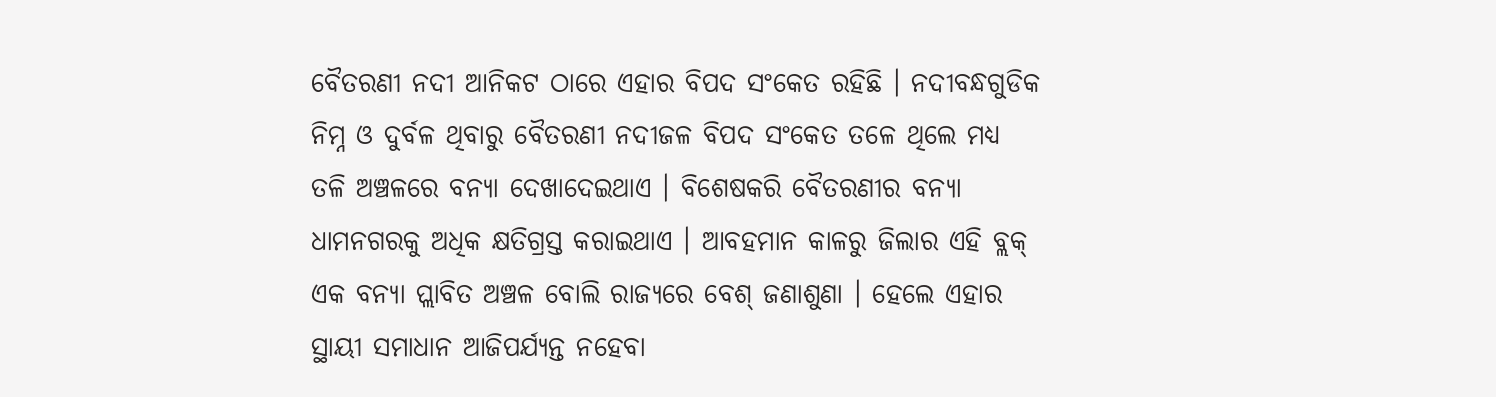ବୈତରଣୀ ନଦୀ ଆନିକଟ ଠାରେ ଏହାର ବିପଦ ସଂକେତ ରହିଛି । ନଦୀବନ୍ଧଗୁଡିକ ନିମ୍ନ ଓ ଦୁର୍ବଳ ଥିବାରୁ ବୈତରଣୀ ନଦୀଜଳ ବିପଦ ସଂକେତ ତଳେ ଥିଲେ ମଧ୍ୟ ତଳି ଅଞ୍ଚଳରେ ବନ୍ୟା ଦେଖାଦେଇଥାଏ । ବିଶେଷକରି ବୈତରଣୀର ବନ୍ୟା ଧାମନଗରକୁ ଅଧିକ କ୍ଷତିଗ୍ରସ୍ତ କରାଇଥାଏ । ଆବହମାନ କାଳରୁ ଜିଲାର ଏହି ବ୍ଲକ୍ ଏକ ବନ୍ୟା ପ୍ଲାବିତ ଅଞ୍ଚଳ ବୋଲି ରାଜ୍ୟରେ ବେଶ୍ ଜଣାଶୁଣା । ହେଲେ ଏହାର ସ୍ଥାୟୀ ସମାଧାନ ଆଜିପର୍ଯ୍ୟନ୍ତ ନହେବା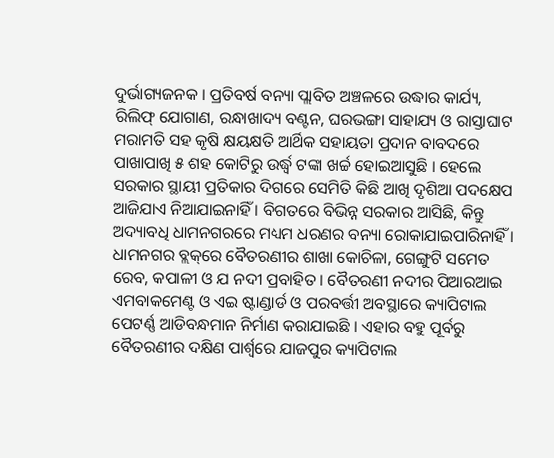ଦୁର୍ଭାଗ୍ୟଜନକ । ପ୍ରତିବର୍ଷ ବନ୍ୟା ପ୍ଲାବିତ ଅଞ୍ଚଳରେ ଉଦ୍ଧାର କାର୍ଯ୍ୟ, ରିଲିଫ୍ ଯୋଗାଣ, ରନ୍ଧାଖାଦ୍ୟ ବଣ୍ଟନ, ଘରଭଙ୍ଗା ସାହାଯ୍ୟ ଓ ରାସ୍ତାଘାଟ ମରାମତି ସହ କୃଷି କ୍ଷୟକ୍ଷତି ଆର୍ଥିକ ସହାୟତା ପ୍ରଦାନ ବାବଦରେ ପାଖାପାଖି ୫ ଶହ କୋଟିରୁ ଉର୍ଦ୍ଧ୍ୱ ଟଙ୍କା ଖର୍ଚ୍ଚ ହୋଇଆସୁଛି । ହେଲେ ସରକାର ସ୍ଥାୟୀ ପ୍ରତିକାର ଦିଗରେ ସେମିତି କିଛି ଆଖି ଦୃଶିଆ ପଦକ୍ଷେପ ଆଜିଯାଏ ନିଆଯାଇନାହିଁ । ବିଗତରେ ବିଭିନ୍ନ ସରକାର ଆସିଛି, କିନ୍ତୁ ଅଦ୍ୟାବଧି ଧାମନଗରରେ ମଧ୍ୟମ ଧରଣର ବନ୍ୟା ରୋକାଯାଇପାରିନାହିଁ । ଧାମନଗର ବ୍ଲକ୍‌ରେ ବୈତରଣୀର ଶାଖା କୋଚିଳା, ଗେଙ୍ଗୁଟି ସମେତ ରେବ, କପାଳୀ ଓ ଯ ନଦୀ ପ୍ରବାହିତ । ବୈତରଣୀ ନଦୀର ପିଆରଆଇ ଏମବାକମେଣ୍ଟ ଓ ଏଇ ଷ୍ଟାଣ୍ଡାର୍ଡ ଓ ପରବର୍ତ୍ତୀ ଅବସ୍ଥାରେ କ୍ୟାପିଟାଲ ପେଟର୍ଣ୍ଣ ଆଡିବନ୍ଧମାନ ନିର୍ମାଣ କରାଯାଇଛି । ଏହାର ବହୁ ପୂର୍ବରୁ ବୈତରଣୀର ଦକ୍ଷିଣ ପାର୍ଶ୍ୱରେ ଯାଜପୁର କ୍ୟାପିଟାଲ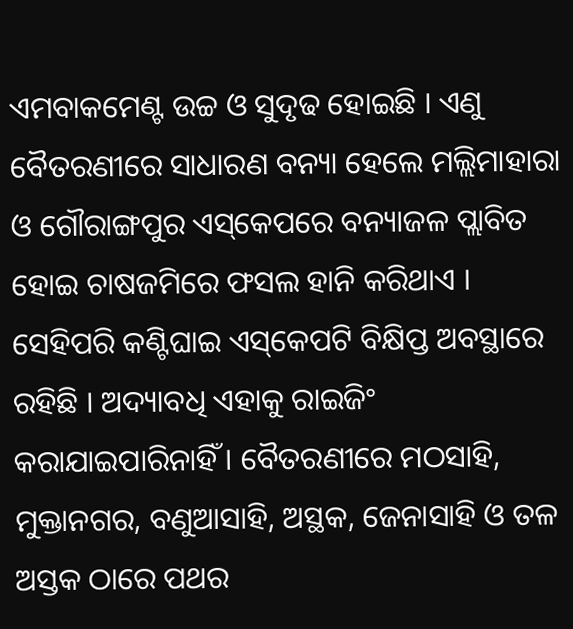ଏମବାକମେଣ୍ଟ ଉଚ୍ଚ ଓ ସୁଦୃଢ ହୋଇଛି । ଏଣୁ ବୈତରଣୀରେ ସାଧାରଣ ବନ୍ୟା ହେଲେ ମଲ୍ଲିମାହାରା ଓ ଗୌରାଙ୍ଗପୁର ଏସ୍‌କେପରେ ବନ୍ୟାଜଳ ପ୍ଲାବିତ ହୋଇ ଚାଷଜମିରେ ଫସଲ ହାନି କରିଥାଏ । ସେହିପରି କଣ୍ଟିଘାଇ ଏସ୍‌କେପଟି ବିକ୍ଷିପ୍ତ ଅବସ୍ଥାରେ ରହିଛି । ଅଦ୍ୟାବଧି ଏହାକୁ ରାଇଜିଂ କରାଯାଇପାରିନାହିଁ । ବୈତରଣୀରେ ମଠସାହି, ମୁକ୍ତାନଗର, ବଣୁଆସାହି, ଅସ୍ଥକ, ଜେନାସାହି ଓ ତଳ ଅସ୍ତକ ଠାରେ ପଥର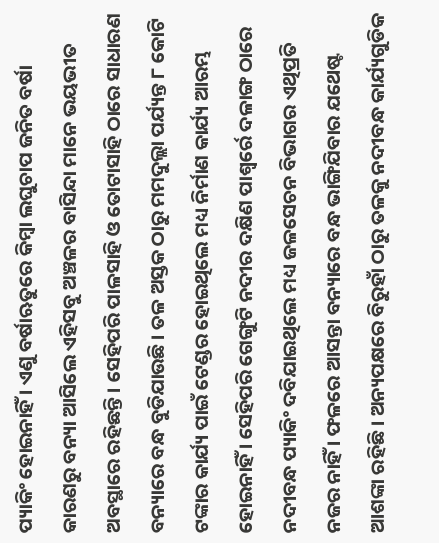ପ୍ୟାକିଂ ହୋଇନାହିଁ । ଏଣୁ ବର୍ଷାଋତୁରେ କିମ୍ବା ଲଘୁଚାପ ଜନିତ ବର୍ଷା କାରଣରୁ ବନ୍ୟା ଆସିଲେ ଏହିସବୁ ଅଞ୍ଚଳର ବାସିନ୍ଦା ମାନେ ଭୟଭୀତ ଅବସ୍ଥାରେ ରହିଛନ୍ତି । ସେହିପରି ପାଳସାହି ଓ ତୋଟାସାହି ଠାରେ ସାଧାରଣ ବନ୍ୟାରେ ବନ୍ଧ ବୁଡିଯାଉଛି । ତଳ ଅସ୍ତକ ଠାରୁ ମମଦୁଲ୍ଲା ପର୍ଯ୍ୟନ୍ତ ୮ କୋଟି ଟଙ୍କାର କାର୍ଯ୍ୟ ପାଇଁ ଟେଣ୍ଡର ହୋଇଥିଲେ ମଧ୍ୟ ନିର୍ମାଣ କାର୍ଯ୍ୟ ଆରମ୍ଭ ହୋଇନାହିଁ । ସେହିପରି ଗେଙ୍ଗୁଟି ନଦୀର ଦକ୍ଷିଣ ପାଶ୍ୱର୍ରେ ଦଳାଙ୍ଗ ଠାରେ ନଦୀବନ୍ଧ ପ୍ୟାକିଂ ଦବିଯାଇଥିଲେ ମଧ୍ୟ ଜଳସେଚନ ବିଭାଗର ଏଥିପ୍ରତି ନଜର ନାହିଁ । ଫଳରେ ଆସନ୍ତା ବନ୍ୟାରେ ବନ୍ଧ ଭାଙ୍ଗିଯିବାର ଯଥେଷ୍ଟ ଆଶଙ୍କା ରହିଛି । ଅନ୍ୟପକ୍ଷରେ ବିରୁହାଁ ଠାରୁ ତଳକୁ ନଦୀବନ୍ଧ କାର୍ଯ୍ୟଗୁଡିକ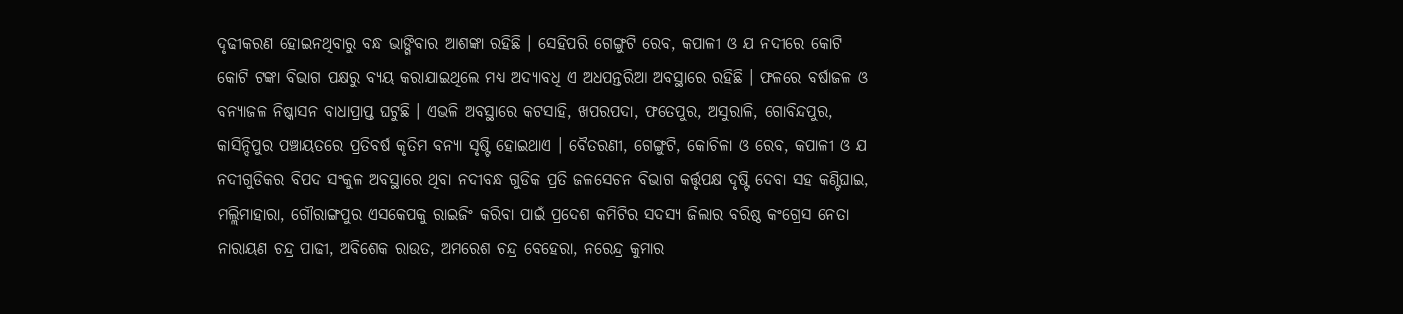ଦୃଢୀକରଣ ହୋଇନଥିବାରୁ ବନ୍ଧ ଭାଙ୍ଗିବାର ଆଶଙ୍କା ରହିଛି । ସେହିପରି ଗେଙ୍ଗୁଟି ରେବ, କପାଳୀ ଓ ଯ ନଦୀରେ କୋଟି କୋଟି ଟଙ୍କା ବିଭାଗ ପକ୍ଷରୁ ବ୍ୟୟ କରାଯାଇଥିଲେ ମଧ୍ୟ ଅଦ୍ୟାବଧି ଏ ଅଧପନ୍ତରିଆ ଅବସ୍ଥାରେ ରହିଛି । ଫଳରେ ବର୍ଷାଜଳ ଓ ବନ୍ୟାଜଳ ନିଷ୍କାସନ ବାଧାପ୍ରାପ୍ତ ଘଟୁଛି । ଏଭଳି ଅବସ୍ଥାରେ କଟସାହି, ଖପରପଦା, ଫତେପୁର, ଅସୁରାଳି, ଗୋବିନ୍ଦପୁର, କାସିନ୍ଦିପୁର ପଞ୍ଚାୟତରେ ପ୍ରତିବର୍ଷ କୃତିମ ବନ୍ୟା ସୃଷ୍ଟି ହୋଇଥାଏ । ବୈତରଣୀ, ଗେଙ୍ଗୁଟି, କୋଚିଳା ଓ ରେବ, କପାଳୀ ଓ ଯ ନଦୀଗୁଡିକର ବିପଦ ସଂକୁଳ ଅବସ୍ଥାରେ ଥିବା ନଦୀବନ୍ଧ ଗୁଡିକ ପ୍ରତି ଜଳସେଚନ ବିଭାଗ କର୍ତ୍ତୃପକ୍ଷ ଦୃଷ୍ଟି ଦେବା ସହ କଣ୍ଟିଘାଇ, ମଲ୍ଲିମାହାରା, ଗୌରାଙ୍ଗପୁର ଏସକେପକୁ ରାଇଜିଂ କରିବା ପାଇଁ ପ୍ରଦେଶ କମିଟିର ସଦସ୍ୟ ଜିଲାର ବରିଷ୍ଠ କଂଗ୍ରେସ ନେତା ନାରାୟଣ ଚନ୍ଦ୍ର ପାଢୀ, ଅବିଶେକ ରାଉତ, ଅମରେଶ ଚନ୍ଦ୍ର ବେହେରା, ନରେନ୍ଦ୍ର କୁମାର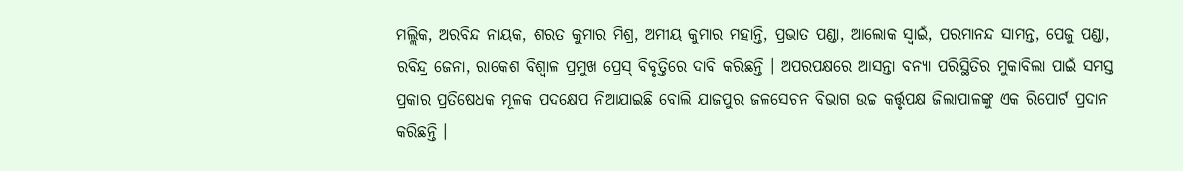ମଲ୍ଲିକ, ଅରବିନ୍ଦ ନାୟକ, ଶରତ କୁମାର ମିଶ୍ର, ଅମୀୟ କୁମାର ମହାନ୍ତି, ପ୍ରଭାତ ପଣ୍ଡା, ଆଲୋକ ସ୍ୱାଇଁ, ପରମାନନ୍ଦ ସାମନ୍ତ, ପେଜୁ ପଣ୍ଡା, ରବିନ୍ଦ୍ର ଜେନା, ରାକେଶ ବିଶ୍ୱାଳ ପ୍ରମୁଖ ପ୍ରେସ୍ ବିବୃତ୍ତିରେ ଦାବି କରିଛନ୍ତି । ଅପରପକ୍ଷରେ ଆସନ୍ତା ବନ୍ୟା ପରିସ୍ଥିତିର ମୁକାବିଲା ପାଇଁ ସମସ୍ତ ପ୍ରକାର ପ୍ରତିଷେଧକ ମୂଳକ ପଦକ୍ଷେପ ନିଆଯାଇଛି ବୋଲି ଯାଜପୁର ଜଳସେଚନ ବିଭାଗ ଉଚ୍ଚ କର୍ତ୍ତୃପକ୍ଷ ଜିଲାପାଳଙ୍କୁ ଏକ ରିପୋର୍ଟ ପ୍ରଦାନ କରିଛନ୍ତି ।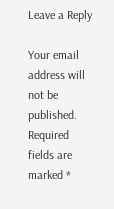Leave a Reply

Your email address will not be published. Required fields are marked *